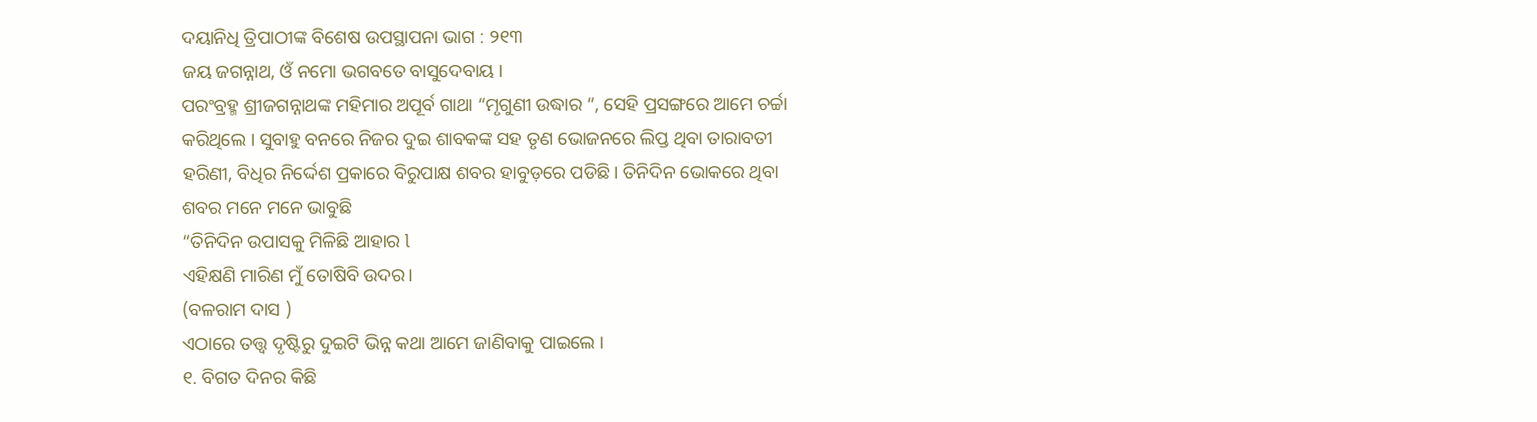ଦୟାନିଧି ତ୍ରିପାଠୀଙ୍କ ବିଶେଷ ଉପସ୍ଥାପନା ଭାଗ : ୨୧୩
ଜୟ ଜଗନ୍ନାଥ, ଓଁ ନମୋ ଭଗବତେ ବାସୁଦେବାୟ ।
ପରଂବ୍ରହ୍ମ ଶ୍ରୀଜଗନ୍ନାଥଙ୍କ ମହିମାର ଅପୂର୍ବ ଗାଥା “ମୃଗୁଣୀ ଉଦ୍ଧାର “, ସେହି ପ୍ରସଙ୍ଗରେ ଆମେ ଚର୍ଚ୍ଚା କରିଥିଲେ । ସୁବାହୁ ବନରେ ନିଜର ଦୁଇ ଶାବକଙ୍କ ସହ ତୃଣ ଭୋଜନରେ ଲିପ୍ତ ଥିବା ତାରାବତୀ ହରିଣୀ, ବିଧିର ନିର୍ଦ୍ଦେଶ ପ୍ରକାରେ ବିରୁପାକ୍ଷ ଶବର ହାବୁଡ଼ରେ ପଡିଛି। ତିନିଦିନ ଭୋକରେ ଥିବା ଶବର ମନେ ମନେ ଭାବୁଛି
“ତିନିଦିନ ଉପାସକୁ ମିଳିଛି ଆହାର l
ଏହିକ୍ଷଣି ମାରିଣ ମୁଁ ତୋଷିବି ଉଦର।
(ବଳରାମ ଦାସ )
ଏଠାରେ ତତ୍ତ୍ୱ ଦୃଷ୍ଟିରୁ ଦୁଇଟି ଭିନ୍ନ କଥା ଆମେ ଜାଣିବାକୁ ପାଇଲେ ।
୧. ବିଗତ ଦିନର କିଛି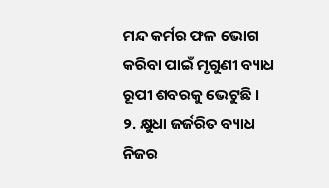ମନ୍ଦ କର୍ମର ଫଳ ଭୋଗ କରିବା ପାଇଁ ମୃଗୁଣୀ ବ୍ୟାଧ ରୂପୀ ଶବରକୁ ଭେଟୁଛି ।
୨. କ୍ଷୁଧା ଜର୍ଜରିତ ବ୍ୟାଧ ନିଜର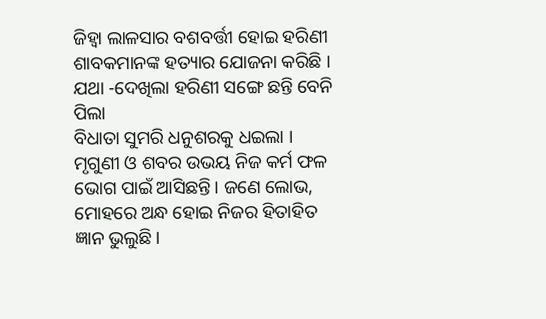ଜିହ୍ୱା ଲାଳସାର ବଶବର୍ତ୍ତୀ ହୋଇ ହରିଣୀ ଶାବକମାନଙ୍କ ହତ୍ୟାର ଯୋଜନା କରିଛି ।
ଯଥା -ଦେଖିଲା ହରିଣୀ ସଙ୍ଗେ ଛନ୍ତି ବେନି ପିଲା
ବିଧାତା ସୁମରି ଧନୁଶରକୁ ଧଇଲା ।
ମୃଗୁଣୀ ଓ ଶବର ଉଭୟ ନିଜ କର୍ମ ଫଳ ଭୋଗ ପାଇଁ ଆସିଛନ୍ତି। ଜଣେ ଲୋଭ, ମୋହରେ ଅନ୍ଧ ହୋଇ ନିଜର ହିତାହିତ ଜ୍ଞାନ ଭୁଲୁଛି।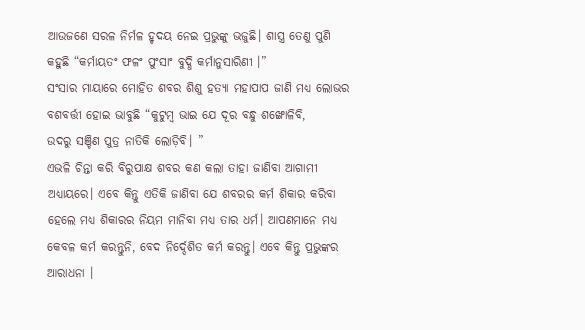ଆଉଜଣେ ସରଳ ନିର୍ମଳ ହୃଦୟ ନେଇ ପ୍ରଭୁଙ୍କୁ ଭଜୁଛି। ଶାସ୍ତ୍ର ତେଣୁ ପୁଣି କହୁଛି “କର୍ମାୟତଂ ଫଳଂ ପୁଂସାଂ ବୁଦ୍ଧି କର୍ମାନୁସାରିଣୀ ।”
ସଂସାର ମାୟାରେ ମୋହିତ ଶବର ଶିଶୁ ହତ୍ୟା ମହାପାପ ଜାଣି ମଧ୍ୟ ଲୋଭର ବଶବର୍ତ୍ତୀ ହୋଇ ଭାବୁଛି “କୁଟୁମ୍ବ ଭାଇ ଯେ ଦୂର ବନ୍ଧୁ ଶଙ୍ଖୋଳିବି,
ଉଦରୁ ସଞ୍ଚିଣ ପୁତ୍ର ନାତିକି ଲୋଡ଼ିବି। ”
ଏଭଳି ଚିନ୍ତା କରି ବିରୁପାକ୍ଷ ଶବର କଣ କଲା ତାହା ଜାଣିବା ଆଗାମୀ ଅଧ୍ୟାୟରେ। ଏବେ କିନ୍ତୁ ଏତିକି ଜାଣିବା ଯେ ଶବରର କର୍ମ ଶିକାର କରିବା ହେଲେ ମଧ୍ୟ ଶିକାରର ନିୟମ ମାନିବା ମଧ୍ୟ ତାର ଧର୍ମ। ଆପଣମାନେ ମଧ୍ୟ କେବଳ କର୍ମ କରନ୍ତୁନି, ବେଦ ନିର୍ଦ୍ଦେଶିତ କର୍ମ କରନ୍ତୁ। ଏବେ କିନ୍ତୁ ପ୍ରଭୁଙ୍କର ଆରାଧନା ।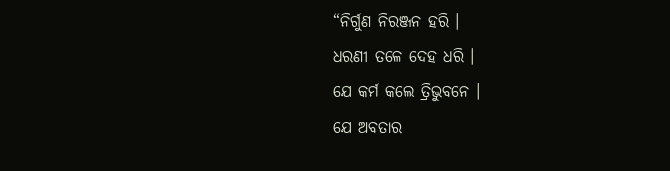“ନିର୍ଗୁଣ ନିରଞ୍ଜନ ହରି ।
ଧରଣୀ ତଳେ ଦେହ ଧରି ।
ଯେ କର୍ମ କଲେ ତ୍ରିଭୁବନେ ।
ଯେ ଅବତାର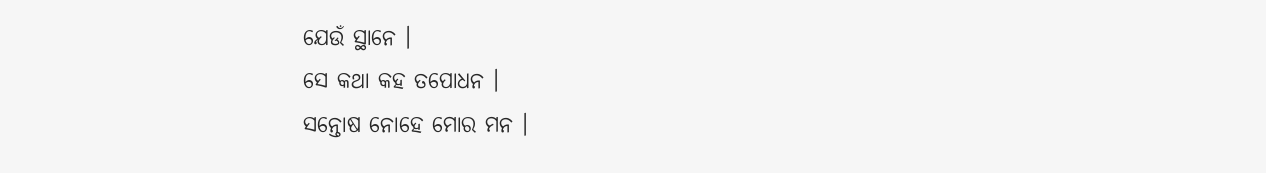ଯେଉଁ ସ୍ଥାନେ ।
ସେ କଥା କହ ତପୋଧନ ।
ସନ୍ତୋଷ ନୋହେ ମୋର ମନ ।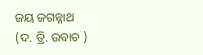ଜୟ ଜଗନ୍ନାଥ
(ଦ. ତ୍ରି. ଉବାଚ )